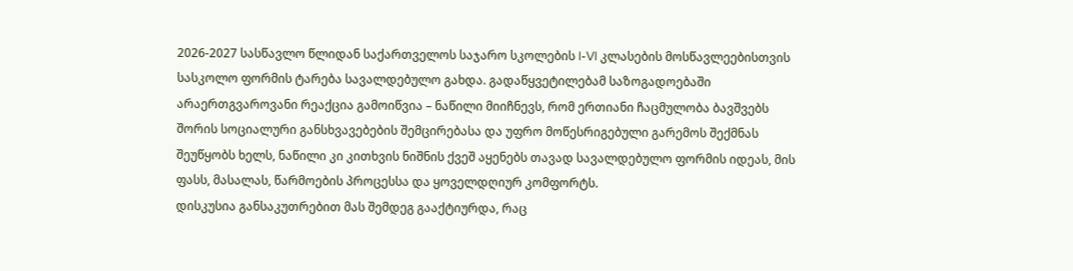2026-2027 სასწავლო წლიდან საქართველოს საჯარო სკოლების I-VI კლასების მოსწავლეებისთვის სასკოლო ფორმის ტარება სავალდებულო გახდა. გადაწყვეტილებამ საზოგადოებაში არაერთგვაროვანი რეაქცია გამოიწვია – ნაწილი მიიჩნევს, რომ ერთიანი ჩაცმულობა ბავშვებს შორის სოციალური განსხვავებების შემცირებასა და უფრო მოწესრიგებული გარემოს შექმნას შეუწყობს ხელს, ნაწილი კი კითხვის ნიშნის ქვეშ აყენებს თავად სავალდებულო ფორმის იდეას, მის ფასს, მასალას, წარმოების პროცესსა და ყოველდღიურ კომფორტს.
დისკუსია განსაკუთრებით მას შემდეგ გააქტიურდა, რაც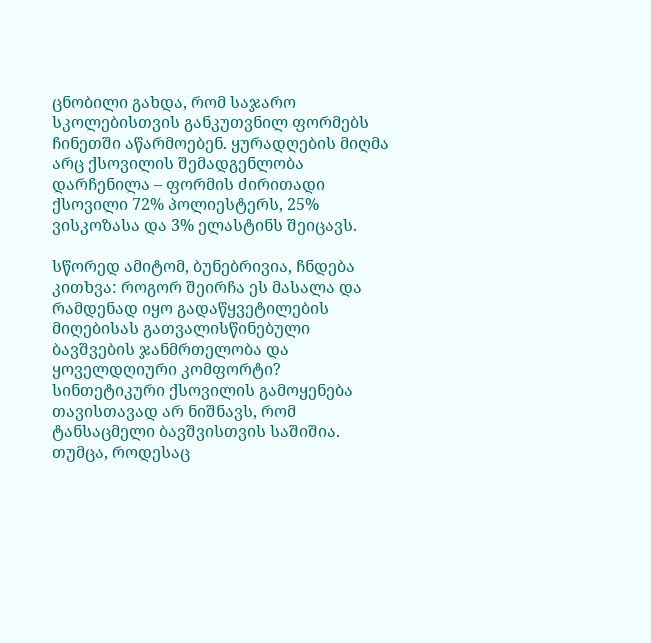ცნობილი გახდა, რომ საჯარო სკოლებისთვის განკუთვნილ ფორმებს ჩინეთში აწარმოებენ. ყურადღების მიღმა არც ქსოვილის შემადგენლობა დარჩენილა – ფორმის ძირითადი ქსოვილი 72% პოლიესტერს, 25% ვისკოზასა და 3% ელასტინს შეიცავს.

სწორედ ამიტომ, ბუნებრივია, ჩნდება კითხვა: როგორ შეირჩა ეს მასალა და რამდენად იყო გადაწყვეტილების მიღებისას გათვალისწინებული ბავშვების ჯანმრთელობა და ყოველდღიური კომფორტი?
სინთეტიკური ქსოვილის გამოყენება თავისთავად არ ნიშნავს, რომ ტანსაცმელი ბავშვისთვის საშიშია. თუმცა, როდესაც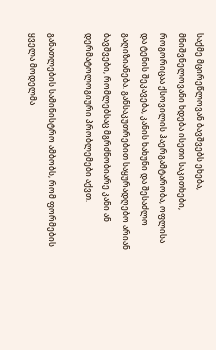საქმე მცირეწლოვან ბავშვებს ეხება, მნიშვნელოვანი ხდება ისეთი საკითხები, როგორიცაა ქსოვილის ჰაერგამტარობა, ოფლისა და ტენის შეკავება, კანის ხახუნი და შესაძლო გაღიზიანება. განსაკუთრებით საყურადღებო არიან ბავშვები, რომლებსაც მგრძნობიარე კანი ან დერმატოლოგიური პრობლემები აქვთ.

განათლების სამინისტრო ამბობს, რომ ფორმების ყველა მოდელმა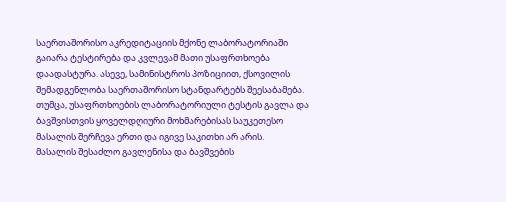საერთაშორისო აკრედიტაციის მქონე ლაბორატორიაში გაიარა ტესტირება და კვლევამ მათი უსაფრთხოება დაადასტურა. ასევე, სამინისტროს პოზიციით, ქსოვილის შემადგენლობა საერთაშორისო სტანდარტებს შეესაბამება. თუმცა, უსაფრთხოების ლაბორატორიული ტესტის გავლა და ბავშვისთვის ყოველდღიური მოხმარებისას საუკეთესო მასალის შერჩევა ერთი და იგივე საკითხი არ არის.
მასალის შესაძლო გავლენისა და ბავშვების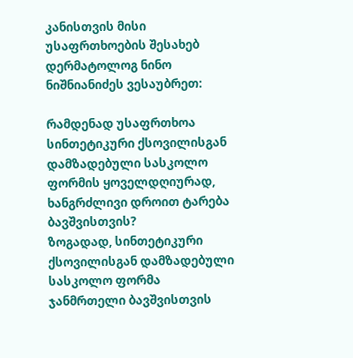კანისთვის მისი უსაფრთხოების შესახებ დერმატოლოგ ნინო ნიშნიანიძეს ვესაუბრეთ:

რამდენად უსაფრთხოა სინთეტიკური ქსოვილისგან დამზადებული სასკოლო ფორმის ყოველდღიურად, ხანგრძლივი დროით ტარება ბავშვისთვის?
ზოგადად, სინთეტიკური ქსოვილისგან დამზადებული სასკოლო ფორმა ჯანმრთელი ბავშვისთვის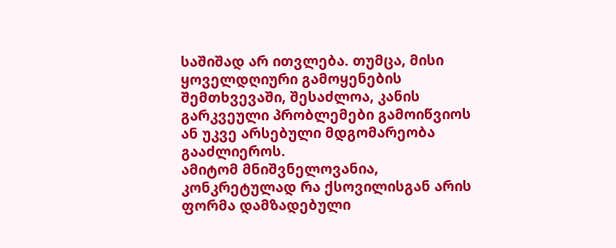საშიშად არ ითვლება. თუმცა, მისი ყოველდღიური გამოყენების შემთხვევაში, შესაძლოა, კანის გარკვეული პრობლემები გამოიწვიოს ან უკვე არსებული მდგომარეობა გააძლიეროს.
ამიტომ მნიშვნელოვანია, კონკრეტულად რა ქსოვილისგან არის ფორმა დამზადებული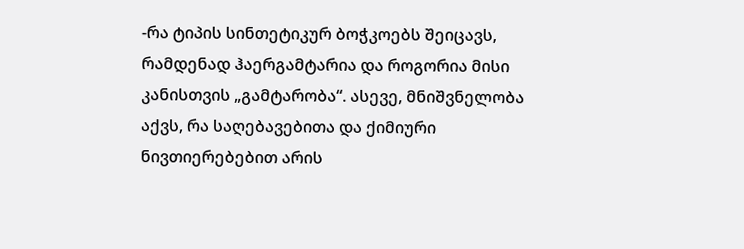-რა ტიპის სინთეტიკურ ბოჭკოებს შეიცავს, რამდენად ჰაერგამტარია და როგორია მისი კანისთვის „გამტარობა“. ასევე, მნიშვნელობა აქვს, რა საღებავებითა და ქიმიური ნივთიერებებით არის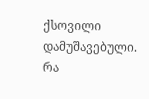ქსოვილი დამუშავებული.
რა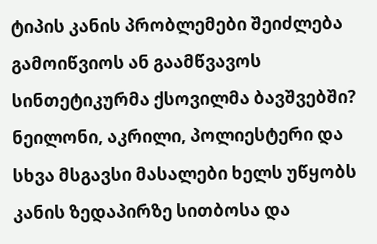ტიპის კანის პრობლემები შეიძლება გამოიწვიოს ან გაამწვავოს სინთეტიკურმა ქსოვილმა ბავშვებში?
ნეილონი, აკრილი, პოლიესტერი და სხვა მსგავსი მასალები ხელს უწყობს კანის ზედაპირზე სითბოსა და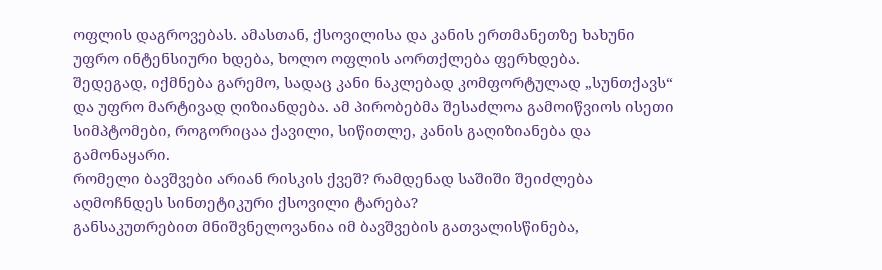ოფლის დაგროვებას. ამასთან, ქსოვილისა და კანის ერთმანეთზე ხახუნი უფრო ინტენსიური ხდება, ხოლო ოფლის აორთქლება ფერხდება.
შედეგად, იქმნება გარემო, სადაც კანი ნაკლებად კომფორტულად „სუნთქავს“ და უფრო მარტივად ღიზიანდება. ამ პირობებმა შესაძლოა გამოიწვიოს ისეთი სიმპტომები, როგორიცაა ქავილი, სიწითლე, კანის გაღიზიანება და გამონაყარი.
რომელი ბავშვები არიან რისკის ქვეშ? რამდენად საშიში შეიძლება აღმოჩნდეს სინთეტიკური ქსოვილი ტარება?
განსაკუთრებით მნიშვნელოვანია იმ ბავშვების გათვალისწინება,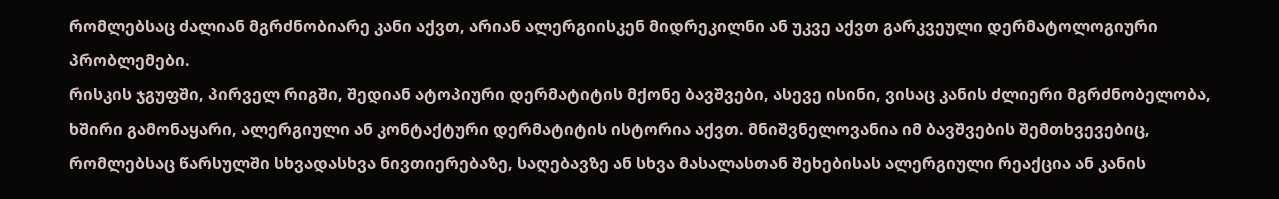რომლებსაც ძალიან მგრძნობიარე კანი აქვთ, არიან ალერგიისკენ მიდრეკილნი ან უკვე აქვთ გარკვეული დერმატოლოგიური პრობლემები.
რისკის ჯგუფში, პირველ რიგში, შედიან ატოპიური დერმატიტის მქონე ბავშვები, ასევე ისინი, ვისაც კანის ძლიერი მგრძნობელობა, ხშირი გამონაყარი, ალერგიული ან კონტაქტური დერმატიტის ისტორია აქვთ. მნიშვნელოვანია იმ ბავშვების შემთხვევებიც, რომლებსაც წარსულში სხვადასხვა ნივთიერებაზე, საღებავზე ან სხვა მასალასთან შეხებისას ალერგიული რეაქცია ან კანის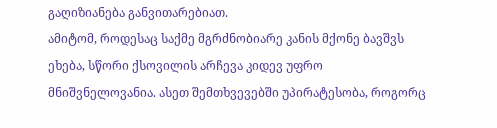გაღიზიანება განვითარებიათ.
ამიტომ, როდესაც საქმე მგრძნობიარე კანის მქონე ბავშვს ეხება, სწორი ქსოვილის არჩევა კიდევ უფრო მნიშვნელოვანია. ასეთ შემთხვევებში უპირატესობა, როგორც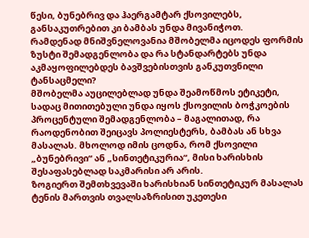წესი, ბუნებრივ და ჰაერგამტარ ქსოვილებს, განსაკუთრებით კი ბამბას უნდა მივანიჭოთ.
რამდენად მნიშვნელოვანია მშობელმა იცოდეს ფორმის ზუსტი შემადგენლობა და რა სტანდარტებს უნდა აკმაყოფილებდეს ბავშვებისთვის განკუთვნილი ტანსაცმელი?
მშობელმა აუცილებლად უნდა შეამოწმოს ეტიკეტი, სადაც მითითებული უნდა იყოს ქსოვილის ბოჭკოების პროცენტული შემადგენლობა – მაგალითად, რა რაოდენობით შეიცავს პოლიესტერს, ბამბას ან სხვა მასალას. მხოლოდ იმის ცოდნა, რომ ქსოვილი „ბუნებრივი“ ან „სინთეტიკურია“, მისი ხარისხის შესაფასებლად საკმარისი არ არის.
ზოგიერთ შემთხვევაში ხარისხიან სინთეტიკურ მასალას ტენის მართვის თვალსაზრისით უკეთესი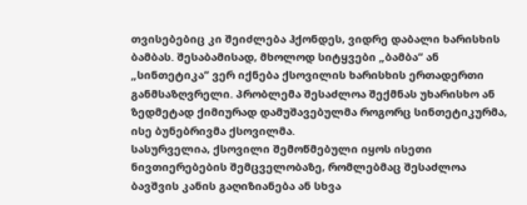თვისებებიც კი შეიძლება ჰქონდეს, ვიდრე დაბალი ხარისხის ბამბას. შესაბამისად, მხოლოდ სიტყვები „ბამბა“ ან „სინთეტიკა“ ვერ იქნება ქსოვილის ხარისხის ერთადერთი განმსაზღვრელი. პრობლემა შესაძლოა შექმნას უხარისხო ან ზედმეტად ქიმიურად დამუშავებულმა როგორც სინთეტიკურმა, ისე ბუნებრივმა ქსოვილმა.
სასურველია, ქსოვილი შემოწმებული იყოს ისეთი ნივთიერებების შემცველობაზე, რომლებმაც შესაძლოა ბავშვის კანის გაღიზიანება ან სხვა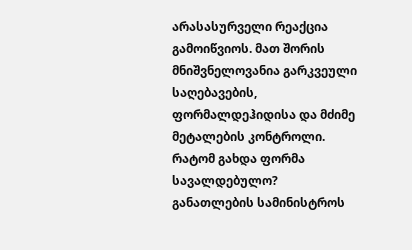არასასურველი რეაქცია გამოიწვიოს. მათ შორის მნიშვნელოვანია გარკვეული საღებავების, ფორმალდეჰიდისა და მძიმე მეტალების კონტროლი.
რატომ გახდა ფორმა სავალდებულო?
განათლების სამინისტროს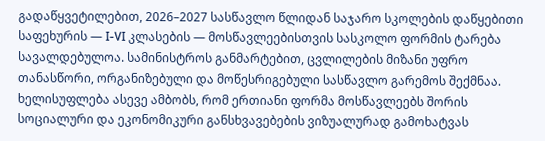გადაწყვეტილებით, 2026–2027 სასწავლო წლიდან საჯარო სკოლების დაწყებითი საფეხურის — I-VI კლასების — მოსწავლეებისთვის სასკოლო ფორმის ტარება სავალდებულოა. სამინისტროს განმარტებით, ცვლილების მიზანი უფრო თანასწორი, ორგანიზებული და მოწესრიგებული სასწავლო გარემოს შექმნაა. ხელისუფლება ასევე ამბობს, რომ ერთიანი ფორმა მოსწავლეებს შორის სოციალური და ეკონომიკური განსხვავებების ვიზუალურად გამოხატვას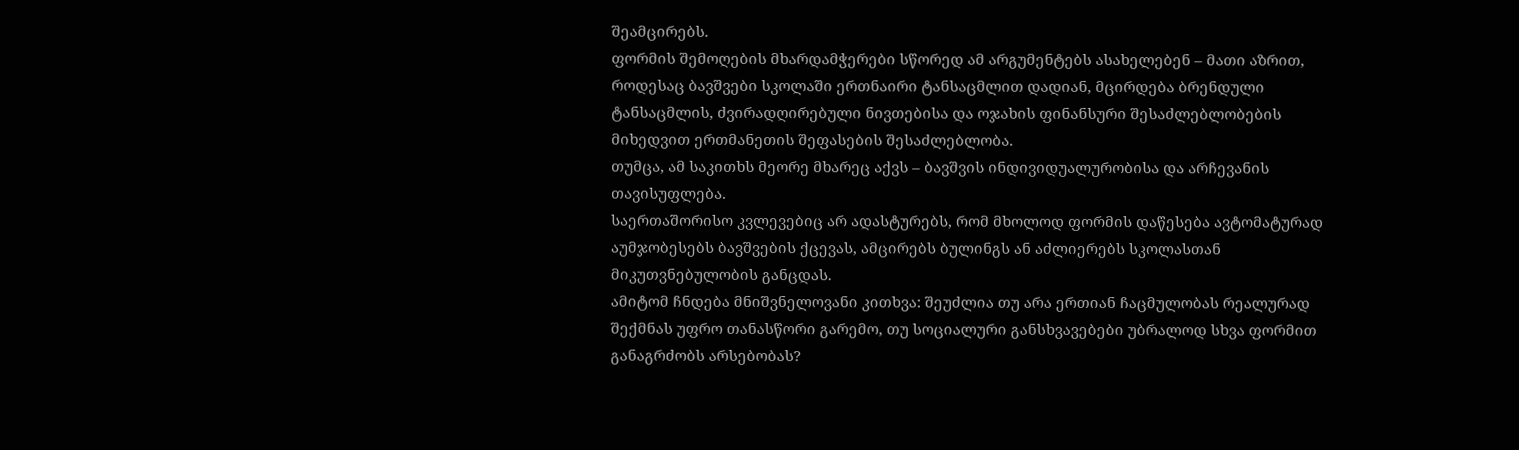შეამცირებს.
ფორმის შემოღების მხარდამჭერები სწორედ ამ არგუმენტებს ასახელებენ – მათი აზრით, როდესაც ბავშვები სკოლაში ერთნაირი ტანსაცმლით დადიან, მცირდება ბრენდული ტანსაცმლის, ძვირადღირებული ნივთებისა და ოჯახის ფინანსური შესაძლებლობების მიხედვით ერთმანეთის შეფასების შესაძლებლობა.
თუმცა, ამ საკითხს მეორე მხარეც აქვს – ბავშვის ინდივიდუალურობისა და არჩევანის თავისუფლება.
საერთაშორისო კვლევებიც არ ადასტურებს, რომ მხოლოდ ფორმის დაწესება ავტომატურად აუმჯობესებს ბავშვების ქცევას, ამცირებს ბულინგს ან აძლიერებს სკოლასთან მიკუთვნებულობის განცდას.
ამიტომ ჩნდება მნიშვნელოვანი კითხვა: შეუძლია თუ არა ერთიან ჩაცმულობას რეალურად შექმნას უფრო თანასწორი გარემო, თუ სოციალური განსხვავებები უბრალოდ სხვა ფორმით განაგრძობს არსებობას?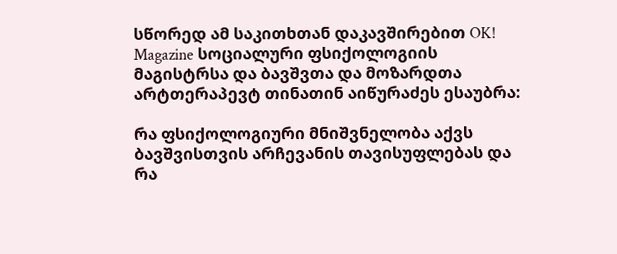სწორედ ამ საკითხთან დაკავშირებით OK! Magazine სოციალური ფსიქოლოგიის მაგისტრსა და ბავშვთა და მოზარდთა არტთერაპევტ თინათინ აიწურაძეს ესაუბრა:

რა ფსიქოლოგიური მნიშვნელობა აქვს ბავშვისთვის არჩევანის თავისუფლებას და რა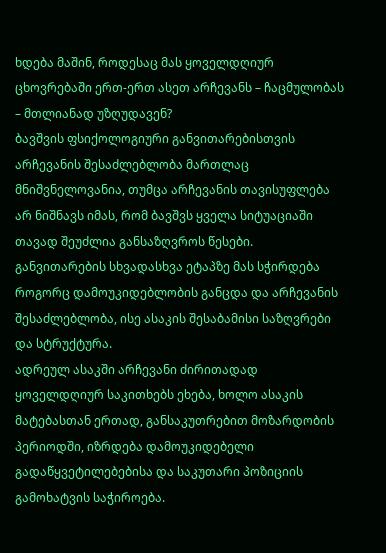ხდება მაშინ, როდესაც მას ყოველდღიურ ცხოვრებაში ერთ-ერთ ასეთ არჩევანს – ჩაცმულობას – მთლიანად უზღუდავენ?
ბავშვის ფსიქოლოგიური განვითარებისთვის არჩევანის შესაძლებლობა მართლაც მნიშვნელოვანია, თუმცა არჩევანის თავისუფლება არ ნიშნავს იმას, რომ ბავშვს ყველა სიტუაციაში თავად შეუძლია განსაზღვროს წესები. განვითარების სხვადასხვა ეტაპზე მას სჭირდება როგორც დამოუკიდებლობის განცდა და არჩევანის შესაძლებლობა, ისე ასაკის შესაბამისი საზღვრები და სტრუქტურა.
ადრეულ ასაკში არჩევანი ძირითადად ყოველდღიურ საკითხებს ეხება, ხოლო ასაკის მატებასთან ერთად, განსაკუთრებით მოზარდობის პერიოდში, იზრდება დამოუკიდებელი გადაწყვეტილებებისა და საკუთარი პოზიციის გამოხატვის საჭიროება.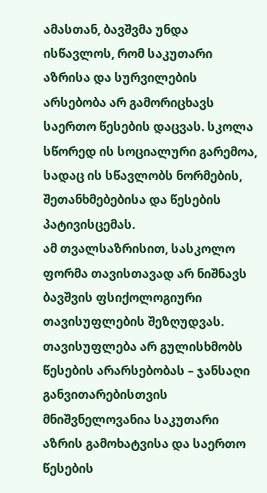ამასთან, ბავშვმა უნდა ისწავლოს, რომ საკუთარი აზრისა და სურვილების არსებობა არ გამორიცხავს საერთო წესების დაცვას. სკოლა სწორედ ის სოციალური გარემოა, სადაც ის სწავლობს ნორმების, შეთანხმებებისა და წესების პატივისცემას.
ამ თვალსაზრისით, სასკოლო ფორმა თავისთავად არ ნიშნავს ბავშვის ფსიქოლოგიური თავისუფლების შეზღუდვას. თავისუფლება არ გულისხმობს წესების არარსებობას – ჯანსაღი განვითარებისთვის მნიშვნელოვანია საკუთარი აზრის გამოხატვისა და საერთო წესების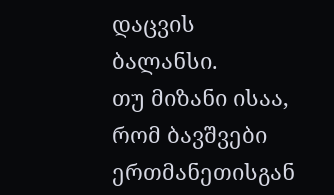დაცვის ბალანსი.
თუ მიზანი ისაა, რომ ბავშვები ერთმანეთისგან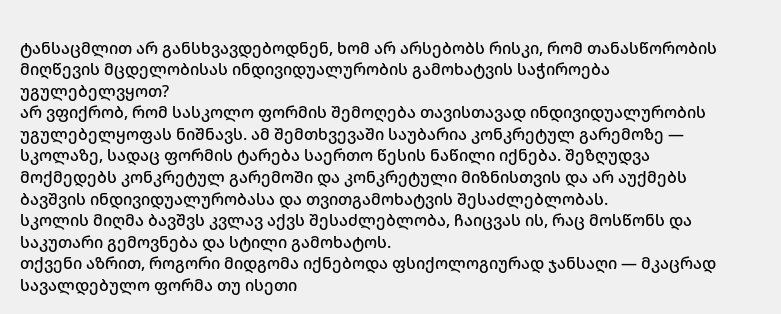ტანსაცმლით არ განსხვავდებოდნენ, ხომ არ არსებობს რისკი, რომ თანასწორობის მიღწევის მცდელობისას ინდივიდუალურობის გამოხატვის საჭიროება უგულებელვყოთ?
არ ვფიქრობ, რომ სასკოლო ფორმის შემოღება თავისთავად ინდივიდუალურობის უგულებელყოფას ნიშნავს. ამ შემთხვევაში საუბარია კონკრეტულ გარემოზე — სკოლაზე, სადაც ფორმის ტარება საერთო წესის ნაწილი იქნება. შეზღუდვა მოქმედებს კონკრეტულ გარემოში და კონკრეტული მიზნისთვის და არ აუქმებს ბავშვის ინდივიდუალურობასა და თვითგამოხატვის შესაძლებლობას.
სკოლის მიღმა ბავშვს კვლავ აქვს შესაძლებლობა, ჩაიცვას ის, რაც მოსწონს და საკუთარი გემოვნება და სტილი გამოხატოს.
თქვენი აზრით, როგორი მიდგომა იქნებოდა ფსიქოლოგიურად ჯანსაღი — მკაცრად სავალდებულო ფორმა თუ ისეთი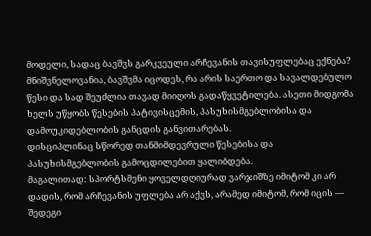მოდელი, სადაც ბავშვს გარკვეული არჩევანის თავისუფლებაც ექნება?
მნიშვნელოვანია, ბავშვმა იცოდეს, რა არის საერთო და სავალდებულო წესი და სად შეუძლია თავად მიიღოს გადაწყვეტილება. ასეთი მიდგომა ხელს უწყობს წესების პატივისცემის, პასუხისმგებლობისა და დამოუკიდებლობის განცდის განვითარებას.
დისციპლინაც სწორედ თანმიმდევრული წესებისა და პასუხისმგებლობის გამოცდილებით ყალიბდება.
მაგალითად: სპორტსმენი ყოველდღიურად ვარჯიშზე იმიტომ კი არ დადის, რომ არჩევანის უფლება არ აქვს, არამედ იმიტომ, რომ იცის — შედეგი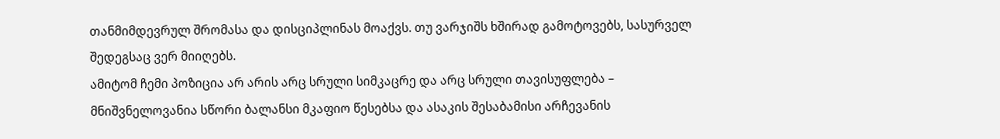თანმიმდევრულ შრომასა და დისციპლინას მოაქვს. თუ ვარჯიშს ხშირად გამოტოვებს, სასურველ შედეგსაც ვერ მიიღებს.
ამიტომ ჩემი პოზიცია არ არის არც სრული სიმკაცრე და არც სრული თავისუფლება – მნიშვნელოვანია სწორი ბალანსი მკაფიო წესებსა და ასაკის შესაბამისი არჩევანის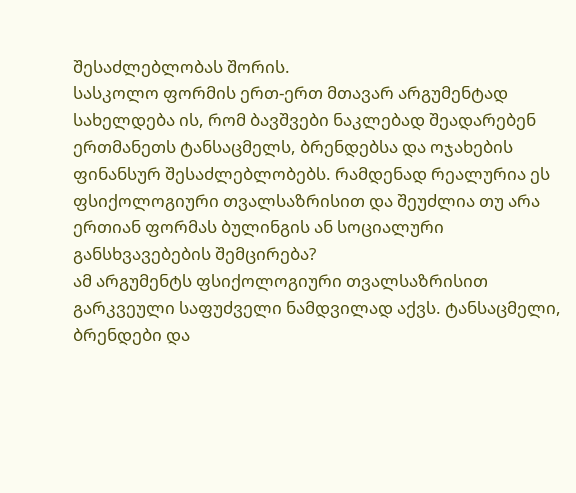შესაძლებლობას შორის.
სასკოლო ფორმის ერთ-ერთ მთავარ არგუმენტად სახელდება ის, რომ ბავშვები ნაკლებად შეადარებენ ერთმანეთს ტანსაცმელს, ბრენდებსა და ოჯახების ფინანსურ შესაძლებლობებს. რამდენად რეალურია ეს ფსიქოლოგიური თვალსაზრისით და შეუძლია თუ არა ერთიან ფორმას ბულინგის ან სოციალური განსხვავებების შემცირება?
ამ არგუმენტს ფსიქოლოგიური თვალსაზრისით გარკვეული საფუძველი ნამდვილად აქვს. ტანსაცმელი, ბრენდები და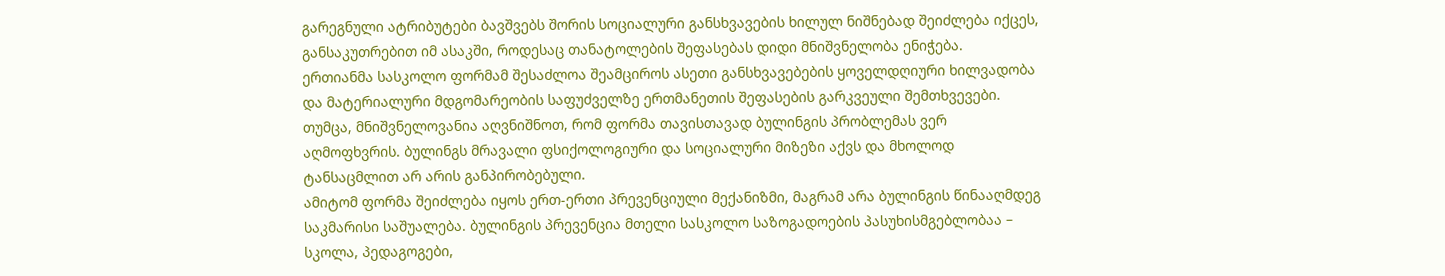გარეგნული ატრიბუტები ბავშვებს შორის სოციალური განსხვავების ხილულ ნიშნებად შეიძლება იქცეს, განსაკუთრებით იმ ასაკში, როდესაც თანატოლების შეფასებას დიდი მნიშვნელობა ენიჭება.
ერთიანმა სასკოლო ფორმამ შესაძლოა შეამციროს ასეთი განსხვავებების ყოველდღიური ხილვადობა და მატერიალური მდგომარეობის საფუძველზე ერთმანეთის შეფასების გარკვეული შემთხვევები. თუმცა, მნიშვნელოვანია აღვნიშნოთ, რომ ფორმა თავისთავად ბულინგის პრობლემას ვერ აღმოფხვრის. ბულინგს მრავალი ფსიქოლოგიური და სოციალური მიზეზი აქვს და მხოლოდ ტანსაცმლით არ არის განპირობებული.
ამიტომ ფორმა შეიძლება იყოს ერთ-ერთი პრევენციული მექანიზმი, მაგრამ არა ბულინგის წინააღმდეგ საკმარისი საშუალება. ბულინგის პრევენცია მთელი სასკოლო საზოგადოების პასუხისმგებლობაა – სკოლა, პედაგოგები,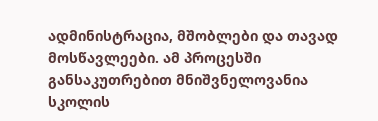ადმინისტრაცია, მშობლები და თავად მოსწავლეები. ამ პროცესში განსაკუთრებით მნიშვნელოვანია სკოლის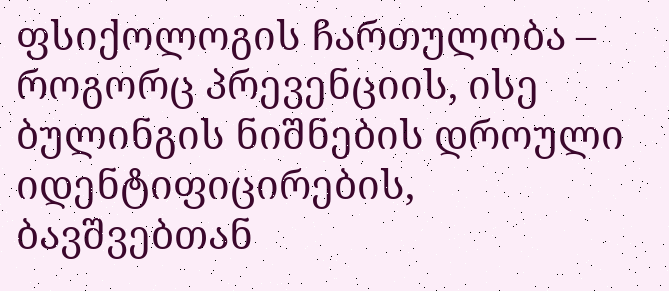ფსიქოლოგის ჩართულობა – როგორც პრევენციის, ისე ბულინგის ნიშნების დროული იდენტიფიცირების, ბავშვებთან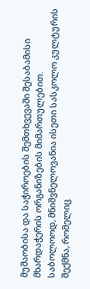მუშაობისა და საჭიროების შემთხვევაში შესაბამისი მხარდაჭერის ორგანიზების მიმართულებით.
საბოლოოდ, მნიშვნელოვანია ისეთი სასკოლო კულტურის შექმნა, რომელიც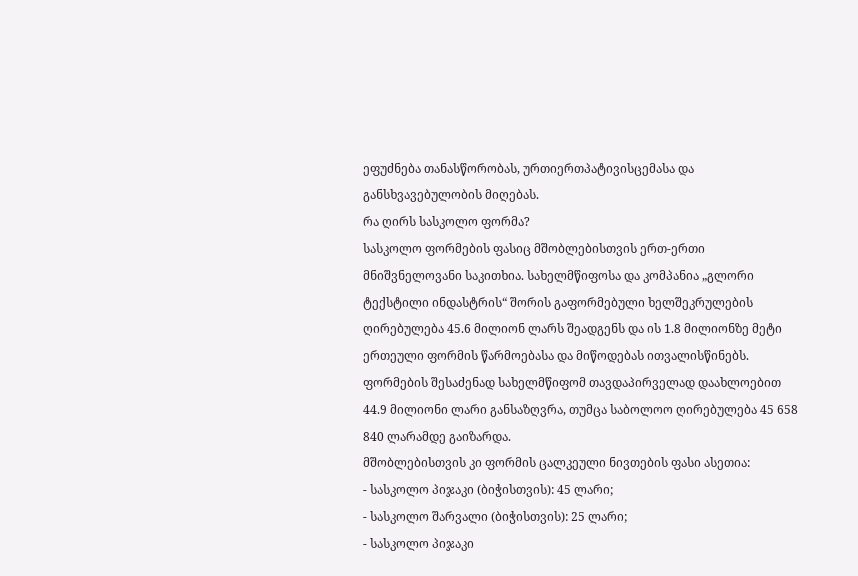ეფუძნება თანასწორობას, ურთიერთპატივისცემასა და განსხვავებულობის მიღებას.
რა ღირს სასკოლო ფორმა?
სასკოლო ფორმების ფასიც მშობლებისთვის ერთ-ერთი მნიშვნელოვანი საკითხია. სახელმწიფოსა და კომპანია „გლორი ტექსტილი ინდასტრის“ შორის გაფორმებული ხელშეკრულების ღირებულება 45.6 მილიონ ლარს შეადგენს და ის 1.8 მილიონზე მეტი ერთეული ფორმის წარმოებასა და მიწოდებას ითვალისწინებს. ფორმების შესაძენად სახელმწიფომ თავდაპირველად დაახლოებით 44.9 მილიონი ლარი განსაზღვრა, თუმცა საბოლოო ღირებულება 45 658 840 ლარამდე გაიზარდა.
მშობლებისთვის კი ფორმის ცალკეული ნივთების ფასი ასეთია:
- სასკოლო პიჯაკი (ბიჭისთვის): 45 ლარი;
- სასკოლო შარვალი (ბიჭისთვის): 25 ლარი;
- სასკოლო პიჯაკი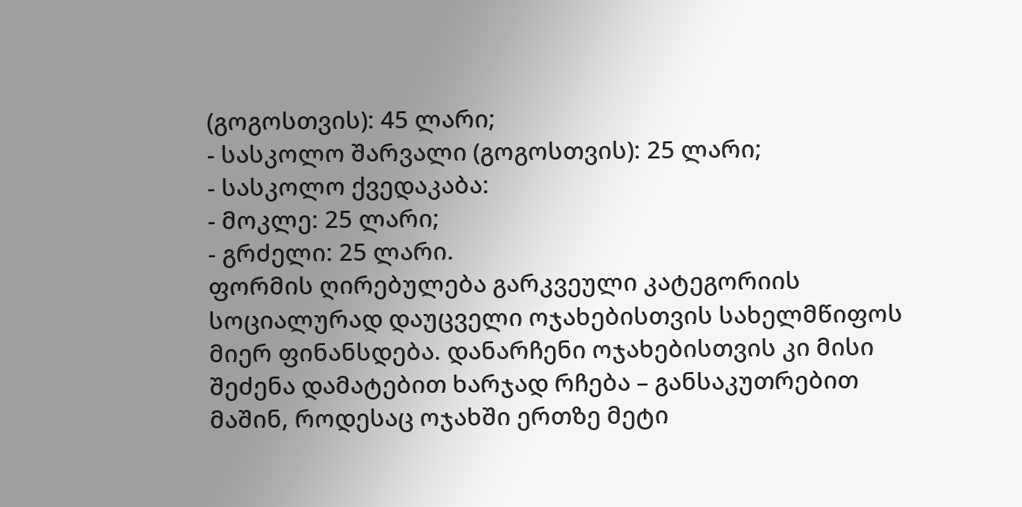(გოგოსთვის): 45 ლარი;
- სასკოლო შარვალი (გოგოსთვის): 25 ლარი;
- სასკოლო ქვედაკაბა:
- მოკლე: 25 ლარი;
- გრძელი: 25 ლარი.
ფორმის ღირებულება გარკვეული კატეგორიის სოციალურად დაუცველი ოჯახებისთვის სახელმწიფოს მიერ ფინანსდება. დანარჩენი ოჯახებისთვის კი მისი შეძენა დამატებით ხარჯად რჩება – განსაკუთრებით მაშინ, როდესაც ოჯახში ერთზე მეტი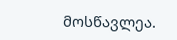მოსწავლეა.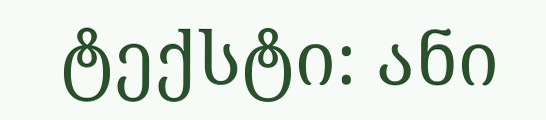ტექსტი: ანი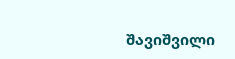შავიშვილი